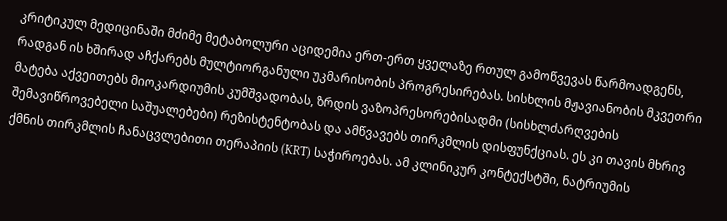კრიტიკულ მედიცინაში მძიმე მეტაბოლური აციდემია ერთ-ერთ ყველაზე რთულ გამოწვევას წარმოადგენს, რადგან ის ხშირად აჩქარებს მულტიორგანული უკმარისობის პროგრესირებას. სისხლის მჟავიანობის მკვეთრი მატება აქვეითებს მიოკარდიუმის კუმშვადობას, ზრდის ვაზოპრესორებისადმი (სისხლძარღვების შემავიწროვებელი საშუალებები) რეზისტენტობას და ამწვავებს თირკმლის დისფუნქციას. ეს კი თავის მხრივ ქმნის თირკმლის ჩანაცვლებითი თერაპიის (KRT) საჭიროებას. ამ კლინიკურ კონტექსტში, ნატრიუმის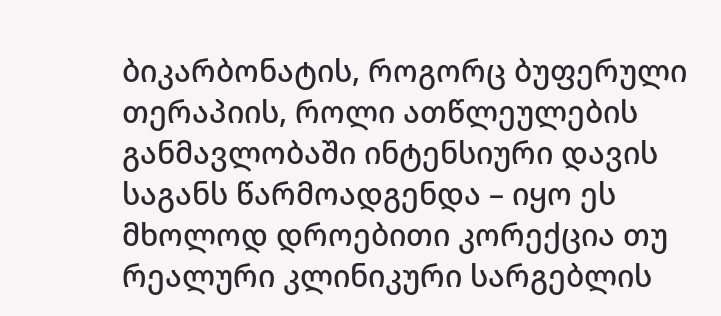ბიკარბონატის, როგორც ბუფერული თერაპიის, როლი ათწლეულების განმავლობაში ინტენსიური დავის საგანს წარმოადგენდა – იყო ეს მხოლოდ დროებითი კორექცია თუ რეალური კლინიკური სარგებლის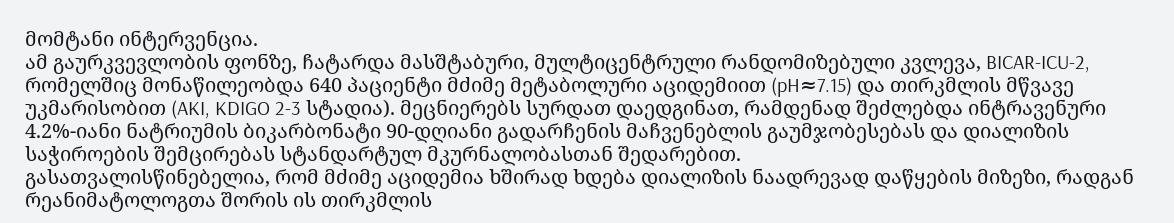მომტანი ინტერვენცია.
ამ გაურკვევლობის ფონზე, ჩატარდა მასშტაბური, მულტიცენტრული რანდომიზებული კვლევა, BICAR-ICU-2, რომელშიც მონაწილეობდა 640 პაციენტი მძიმე მეტაბოლური აციდემიით (pH≈7.15) და თირკმლის მწვავე უკმარისობით (AKI, KDIGO 2-3 სტადია). მეცნიერებს სურდათ დაედგინათ, რამდენად შეძლებდა ინტრავენური 4.2%-იანი ნატრიუმის ბიკარბონატი 90-დღიანი გადარჩენის მაჩვენებლის გაუმჯობესებას და დიალიზის საჭიროების შემცირებას სტანდარტულ მკურნალობასთან შედარებით.
გასათვალისწინებელია, რომ მძიმე აციდემია ხშირად ხდება დიალიზის ნაადრევად დაწყების მიზეზი, რადგან რეანიმატოლოგთა შორის ის თირკმლის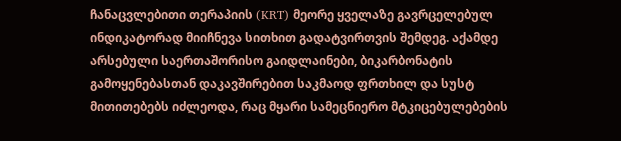ჩანაცვლებითი თერაპიის (KRT) მეორე ყველაზე გავრცელებულ ინდიკატორად მიიჩნევა სითხით გადატვირთვის შემდეგ. აქამდე არსებული საერთაშორისო გაიდლაინები, ბიკარბონატის გამოყენებასთან დაკავშირებით საკმაოდ ფრთხილ და სუსტ მითითებებს იძლეოდა, რაც მყარი სამეცნიერო მტკიცებულებების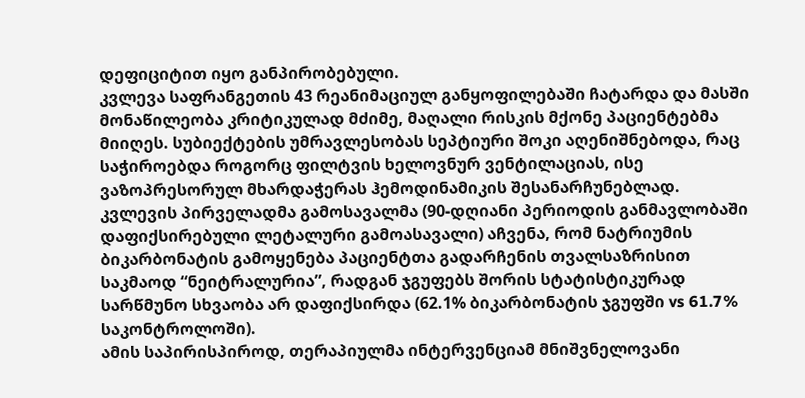დეფიციტით იყო განპირობებული.
კვლევა საფრანგეთის 43 რეანიმაციულ განყოფილებაში ჩატარდა და მასში მონაწილეობა კრიტიკულად მძიმე, მაღალი რისკის მქონე პაციენტებმა მიიღეს. სუბიექტების უმრავლესობას სეპტიური შოკი აღენიშნებოდა, რაც საჭიროებდა როგორც ფილტვის ხელოვნურ ვენტილაციას, ისე ვაზოპრესორულ მხარდაჭერას ჰემოდინამიკის შესანარჩუნებლად.
კვლევის პირველადმა გამოსავალმა (90-დღიანი პერიოდის განმავლობაში დაფიქსირებული ლეტალური გამოასავალი) აჩვენა, რომ ნატრიუმის ბიკარბონატის გამოყენება პაციენტთა გადარჩენის თვალსაზრისით საკმაოდ “ნეიტრალურია”, რადგან ჯგუფებს შორის სტატისტიკურად სარწმუნო სხვაობა არ დაფიქსირდა (62.1% ბიკარბონატის ჯგუფში vs 61.7% საკონტროლოში).
ამის საპირისპიროდ, თერაპიულმა ინტერვენციამ მნიშვნელოვანი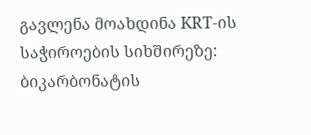გავლენა მოახდინა KRT-ის საჭიროების სიხშირეზე: ბიკარბონატის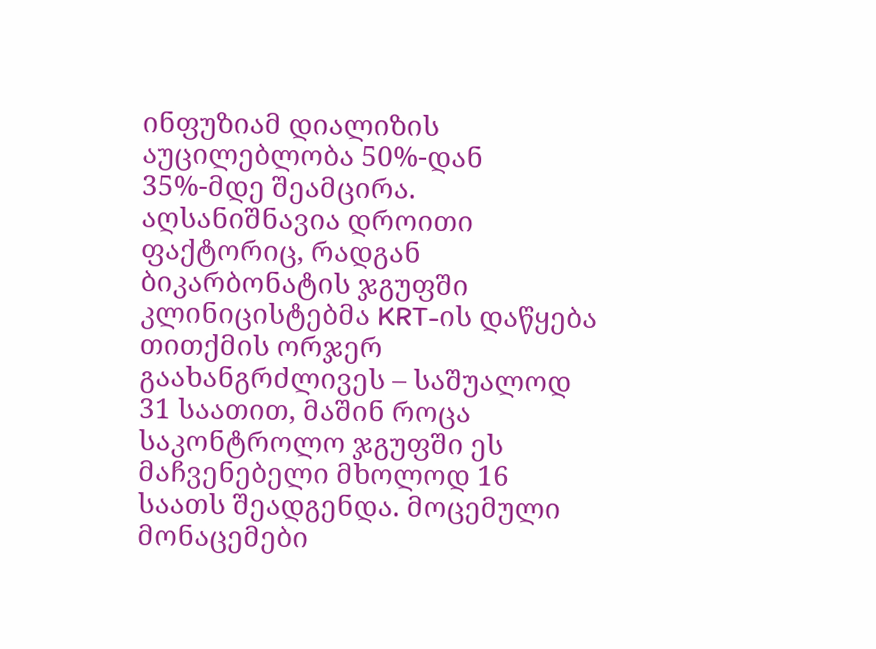ინფუზიამ დიალიზის აუცილებლობა 50%-დან 35%-მდე შეამცირა. აღსანიშნავია დროითი ფაქტორიც, რადგან ბიკარბონატის ჯგუფში კლინიცისტებმა KRT-ის დაწყება თითქმის ორჯერ გაახანგრძლივეს – საშუალოდ 31 საათით, მაშინ როცა საკონტროლო ჯგუფში ეს მაჩვენებელი მხოლოდ 16 საათს შეადგენდა. მოცემული მონაცემები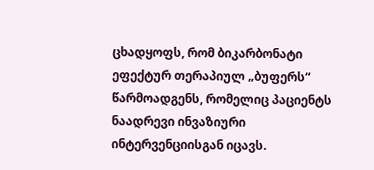ცხადყოფს, რომ ბიკარბონატი ეფექტურ თერაპიულ „ბუფერს“ წარმოადგენს, რომელიც პაციენტს ნაადრევი ინვაზიური ინტერვენციისგან იცავს.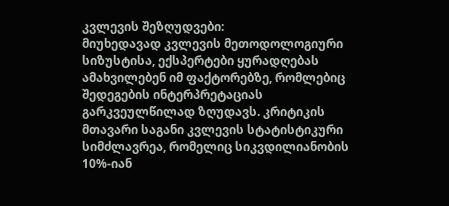კვლევის შეზღუდვები:
მიუხედავად კვლევის მეთოდოლოგიური სიზუსტისა, ექსპერტები ყურადღებას ამახვილებენ იმ ფაქტორებზე, რომლებიც შედეგების ინტერპრეტაციას გარკვეულწილად ზღუდავს. კრიტიკის მთავარი საგანი კვლევის სტატისტიკური სიმძლავრეა, რომელიც სიკვდილიანობის 10%-იან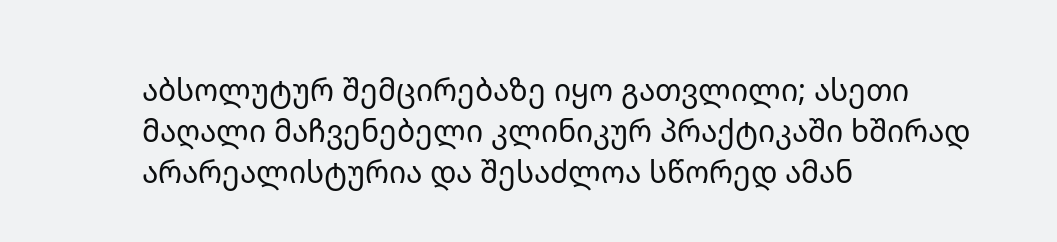აბსოლუტურ შემცირებაზე იყო გათვლილი; ასეთი მაღალი მაჩვენებელი კლინიკურ პრაქტიკაში ხშირად არარეალისტურია და შესაძლოა სწორედ ამან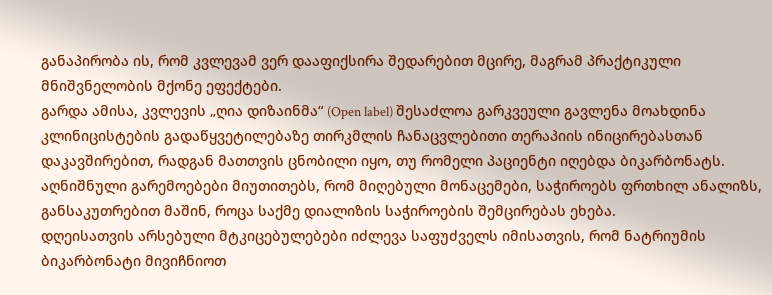განაპირობა ის, რომ კვლევამ ვერ დააფიქსირა შედარებით მცირე, მაგრამ პრაქტიკული მნიშვნელობის მქონე ეფექტები.
გარდა ამისა, კვლევის „ღია დიზაინმა“ (Open label) შესაძლოა გარკვეული გავლენა მოახდინა კლინიცისტების გადაწყვეტილებაზე თირკმლის ჩანაცვლებითი თერაპიის ინიცირებასთან დაკავშირებით, რადგან მათთვის ცნობილი იყო, თუ რომელი პაციენტი იღებდა ბიკარბონატს. აღნიშნული გარემოებები მიუთითებს, რომ მიღებული მონაცემები, საჭიროებს ფრთხილ ანალიზს, განსაკუთრებით მაშინ, როცა საქმე დიალიზის საჭიროების შემცირებას ეხება.
დღეისათვის არსებული მტკიცებულებები იძლევა საფუძველს იმისათვის, რომ ნატრიუმის ბიკარბონატი მივიჩნიოთ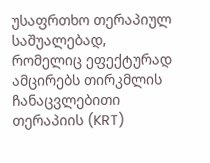უსაფრთხო თერაპიულ საშუალებად, რომელიც ეფექტურად ამცირებს თირკმლის ჩანაცვლებითი თერაპიის (KRT)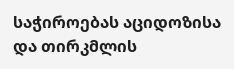საჭიროებას აციდოზისა და თირკმლის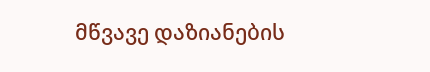მწვავე დაზიანების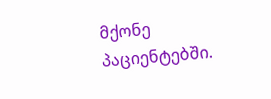მქონე პაციენტებში.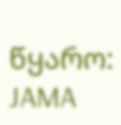წყარო: JAMA